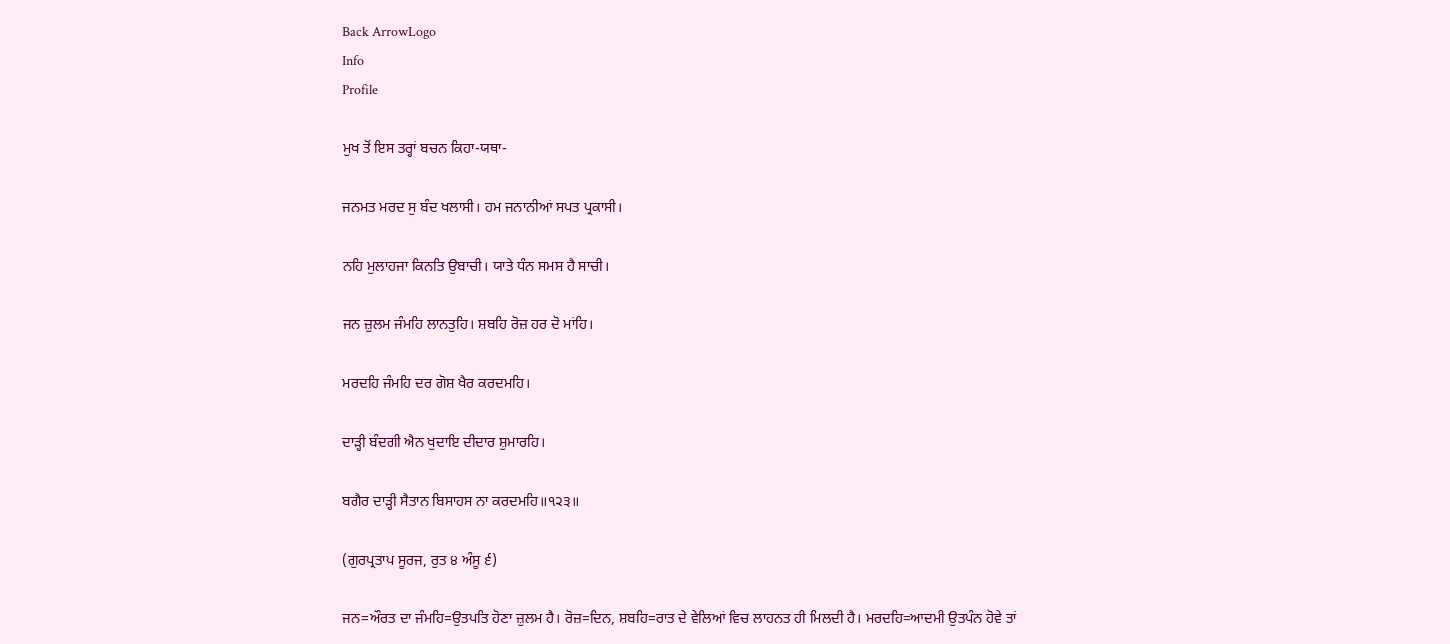Back ArrowLogo
Info
Profile

ਮੁਖ ਤੋਂ ਇਸ ਤਰ੍ਹਾਂ ਬਚਨ ਕਿਹਾ-ਯਥਾ-

ਜਨਮਤ ਮਰਦ ਸੁ ਬੰਦ ਖਲਾਸੀ। ਹਮ ਜਨਾਨੀਆਂ ਸਪਤ ਪ੍ਰਕਾਸੀ।

ਨਹਿ ਮੁਲਾਹਜਾ ਕਿਨਤਿ ਉਬਾਚੀ। ਯਾਤੇ ਧੰਨ ਸਮਸ ਹੈ ਸਾਚੀ।

ਜਨ ਜ਼ੁਲਮ ਜੰਮਹਿ ਲਾਨਤੁਹਿ। ਸ਼ਬਹਿ ਰੋਜ਼ ਹਰ ਦੋ ਮਾਂਹਿ।

ਮਰਦਹਿ ਜੰਮਹਿ ਦਰ ਗੋਸ਼ ਖੈਰ ਕਰਦਮਹਿ।

ਦਾੜ੍ਹੀ ਬੰਦਗੀ ਐਨ ਖੁਦਾਇ ਦੀਦਾਰ ਸ਼ੁਮਾਰਹਿ।

ਬਗੈਰ ਦਾੜ੍ਹੀ ਸੈਤਾਨ ਬਿਸਾਹਸ ਨਾ ਕਰਦਮਹਿ॥੧੨੩॥

(ਗੁਰਪ੍ਰਤਾਪ ਸੂਰਜ, ਰੁਤ ੪ ਅੰਸੂ ੬)

ਜਨ=ਔਰਤ ਦਾ ਜੰਮਹਿ=ਉਤਪਤਿ ਹੋਣਾ ਜ਼ੁਲਮ ਹੈ। ਰੋਜ਼=ਦਿਨ, ਸ਼ਬਹਿ=ਰਾਤ ਦੇ ਵੇਲਿਆਂ ਵਿਚ ਲਾਹਨਤ ਹੀ ਮਿਲਦੀ ਹੈ। ਮਰਦਹਿ=ਆਦਮੀ ਉਤਪੰਨ ਹੋਵੇ ਤਾਂ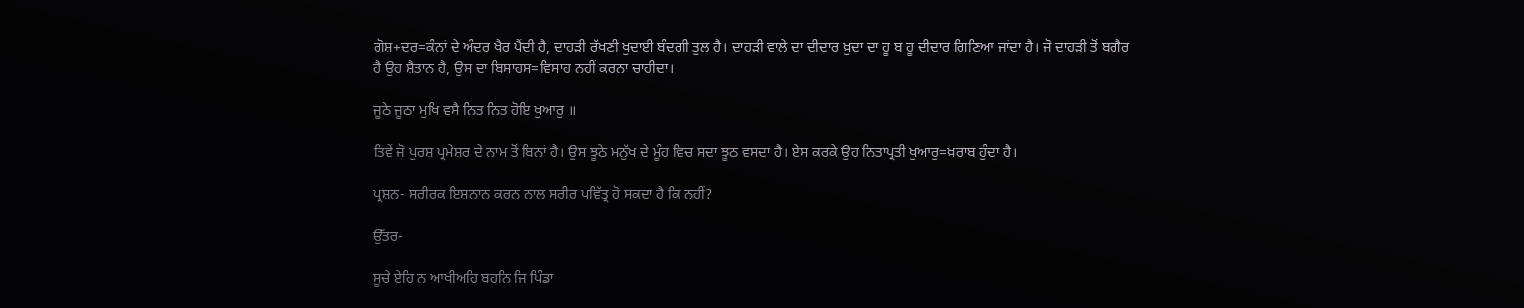ਗੋਸ਼+ਦਰ=ਕੰਨਾਂ ਦੇ ਅੰਦਰ ਖੈਰ ਪੈਂਦੀ ਹੈ, ਦਾਹੜੀ ਰੱਖਣੀ ਖੁਦਾਈ ਬੰਦਗੀ ਤੁਲ ਹੈ। ਦਾਹੜੀ ਵਾਲੇ ਦਾ ਦੀਦਾਰ ਖ਼ੁਦਾ ਦਾ ਹੂ ਬ ਹੂ ਦੀਦਾਰ ਗਿਣਿਆ ਜਾਂਦਾ ਹੈ। ਜੋ ਦਾਹੜੀ ਤੋਂ ਬਗੈਰ ਹੈ ਉਹ ਸ਼ੈਤਾਨ ਹੈ, ਉਸ ਦਾ ਬਿਸਾਹਸ=ਵਿਸਾਹ ਨਹੀਂ ਕਰਨਾ ਚਾਹੀਦਾ।

ਜੂਠੇ ਜੂਠਾ ਮੁਖਿ ਵਸੈ ਨਿਤ ਨਿਤ ਹੋਇ ਖੁਆਰੁ ॥

ਤਿਵੇਂ ਜੋ ਪੁਰਸ਼ ਪ੍ਰਮੇਸ਼ਰ ਦੇ ਨਾਮ ਤੋਂ ਬਿਨਾਂ ਹੈ। ਉਸ ਝੂਠੇ ਮਨੁੱਖ ਦੇ ਮੂੰਹ ਵਿਚ ਸਦਾ ਝੂਠ ਵਸਦਾ ਹੈ। ਏਸ ਕਰਕੇ ਉਹ ਨਿਤਾਪ੍ਰਤੀ ਖੁਆਰੁ=ਖ਼ਰਾਬ ਹੁੰਦਾ ਹੈ।

ਪ੍ਰਸ਼ਨ- ਸਰੀਰਕ ਇਸ਼ਨਾਨ ਕਰਨ ਨਾਲ ਸਰੀਰ ਪਵਿੱਤ੍ਰ ਹੋ ਸਕਦਾ ਹੈ ਕਿ ਨਹੀਂ?

ਉੱਤਰ-

ਸੂਚੇ ਏਹਿ ਨ ਆਖੀਅਹਿ ਬਹਨਿ ਜਿ ਪਿੰਡਾ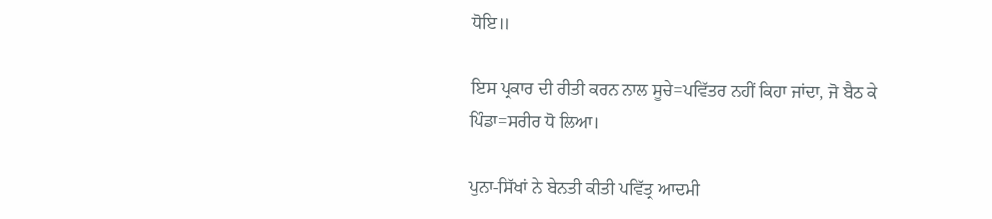ਧੋਇ॥

ਇਸ ਪ੍ਰਕਾਰ ਦੀ ਰੀਤੀ ਕਰਨ ਨਾਲ ਸੂਚੇ=ਪਵਿੱਤਰ ਨਹੀਂ ਕਿਹਾ ਜਾਂਦਾ, ਜੋ ਬੈਠ ਕੇ ਪਿੰਡਾ=ਸਰੀਰ ਧੋ ਲਿਆ।

ਪੁਨਾ-ਸਿੱਖਾਂ ਨੇ ਬੇਨਤੀ ਕੀਤੀ ਪਵਿੱਤ੍ਰ ਆਦਮੀ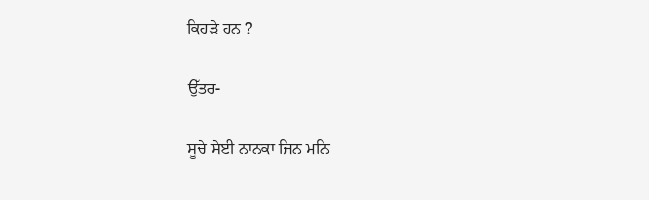ਕਿਹੜੇ ਹਨ ?

ਉੱਤਰ-

ਸੂਚੇ ਸੇਈ ਨਾਨਕਾ ਜਿਨ ਮਨਿ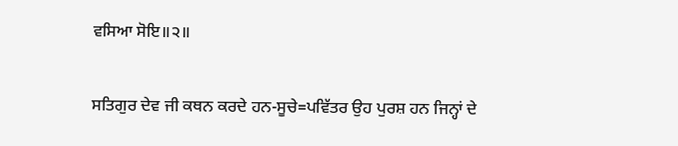ਵਸਿਆ ਸੋਇ॥੨॥

ਸਤਿਗੁਰ ਦੇਵ ਜੀ ਕਥਨ ਕਰਦੇ ਹਨ-ਸੂਚੇ=ਪਵਿੱਤਰ ਉਹ ਪੁਰਸ਼ ਹਨ ਜਿਨ੍ਹਾਂ ਦੇ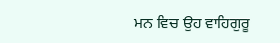ਮਨ ਵਿਚ ਉਹ ਵਾਹਿਗੁਰੂ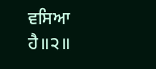ਵਸਿਆ ਹੈ॥੨॥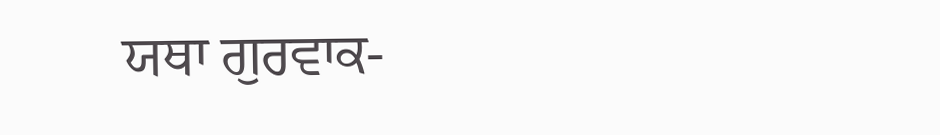ਯਥਾ ਗੁਰਵਾਕ-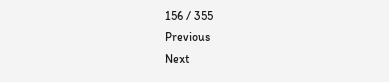156 / 355
Previous
Next